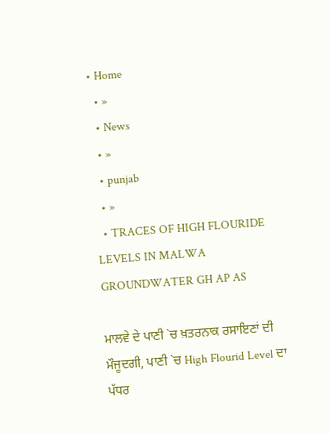• Home
  • »
  • News
  • »
  • punjab
  • »
  • TRACES OF HIGH FLOURIDE LEVELS IN MALWA GROUNDWATER GH AP AS

ਮਾਲਵੇ ਦੇ ਪਾਣੀ `ਚ ਖ਼ਤਰਨਾਕ ਰਸਾਇਣਾਂ ਦੀ ਮੌਜੂਦਗੀ, ਪਾਣੀ `ਚ High Flourid Level ਦਾ ਪੱਧਰ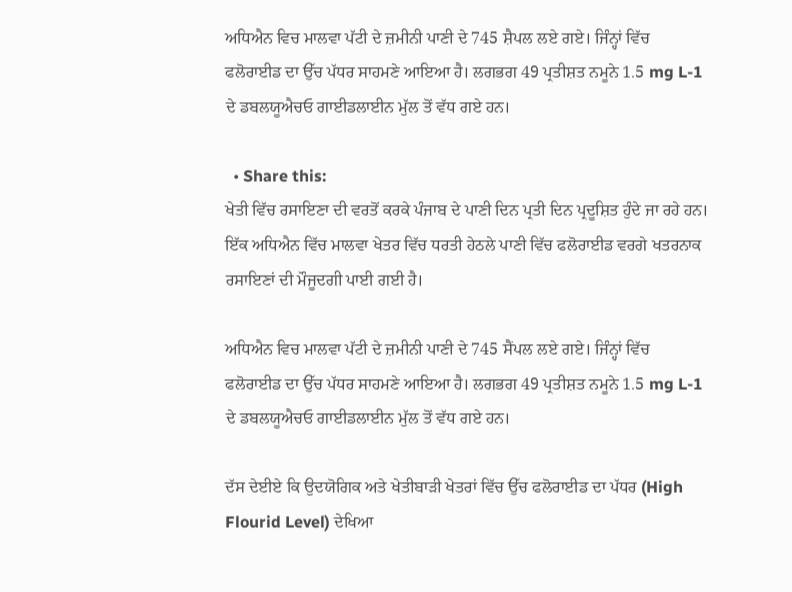ਅਧਿਐਨ ਵਿਚ ਮਾਲਵਾ ਪੱਟੀ ਦੇ ਜ਼ਮੀਨੀ ਪਾਣੀ ਦੇ 745 ਸ਼ੈਪਲ ਲਏ ਗਏ। ਜਿੰਨ੍ਹਾਂ ਵਿੱਚ ਫਲੋਰਾਈਡ ਦਾ ਉੱਚ ਪੱਧਰ ਸਾਹਮਣੇ ਆਇਆ ਹੈ। ਲਗਭਗ 49 ਪ੍ਰਤੀਸ਼ਤ ਨਮੂਨੇ 1.5 mg L-1 ਦੇ ਡਬਲਯੂਐਚਓ ਗਾਈਡਲਾਈਨ ਮੁੱਲ ਤੋਂ ਵੱਧ ਗਏ ਹਨ।

  • Share this:
ਖੇਤੀ ਵਿੱਚ ਰਸਾਇਣਾ ਦੀ ਵਰਤੋਂ ਕਰਕੇ ਪੰਜਾਬ ਦੇ ਪਾਣੀ ਦਿਨ ਪ੍ਰਤੀ ਦਿਨ ਪ੍ਰਦੂਸ਼ਿਤ ਹੁੰਦੇ ਜਾ ਰਹੇ ਹਨ। ਇੱਕ ਅਧਿਐਨ ਵਿੱਚ ਮਾਲਵਾ ਖੇਤਰ ਵਿੱਚ ਧਰਤੀ ਹੇਠਲੇ ਪਾਣੀ ਵਿੱਚ ਫਲੋਰਾਈਡ ਵਰਗੇ ਖਤਰਨਾਕ ਰਸਾਇਣਾਂ ਦੀ ਮੌਜੂਦਗੀ ਪਾਈ ਗਈ ਹੈ।

ਅਧਿਐਨ ਵਿਚ ਮਾਲਵਾ ਪੱਟੀ ਦੇ ਜ਼ਮੀਨੀ ਪਾਣੀ ਦੇ 745 ਸੈਂਪਲ ਲਏ ਗਏ। ਜਿੰਨ੍ਹਾਂ ਵਿੱਚ ਫਲੋਰਾਈਡ ਦਾ ਉੱਚ ਪੱਧਰ ਸਾਹਮਣੇ ਆਇਆ ਹੈ। ਲਗਭਗ 49 ਪ੍ਰਤੀਸ਼ਤ ਨਮੂਨੇ 1.5 mg L-1 ਦੇ ਡਬਲਯੂਐਚਓ ਗਾਈਡਲਾਈਨ ਮੁੱਲ ਤੋਂ ਵੱਧ ਗਏ ਹਨ।

ਦੱਸ ਦੇਈਏ ਕਿ ਉਦਯੋਗਿਕ ਅਤੇ ਖੇਤੀਬਾੜੀ ਖੇਤਰਾਂ ਵਿੱਚ ਉੱਚ ਫਲੋਰਾਈਡ ਦਾ ਪੱਧਰ (High Flourid Level) ਦੇਖਿਆ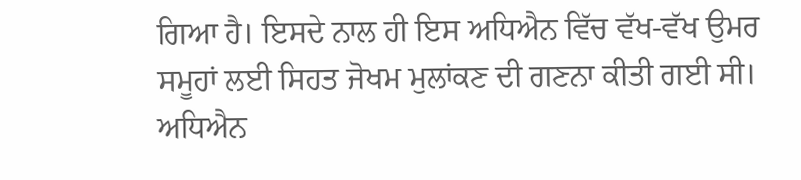ਗਿਆ ਹੈ। ਇਸਦੇ ਨਾਲ ਹੀ ਇਸ ਅਧਿਐਨ ਵਿੱਚ ਵੱਖ-ਵੱਖ ਉਮਰ ਸਮੂਹਾਂ ਲਈ ਸਿਹਤ ਜੋਖਮ ਮੁਲਾਂਕਣ ਦੀ ਗਣਨਾ ਕੀਤੀ ਗਈ ਸੀ। ਅਧਿਐਨ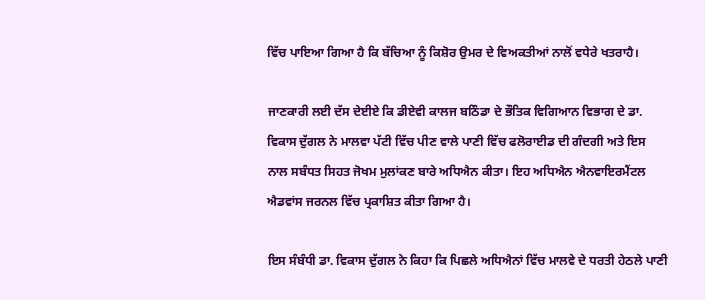ਵਿੱਚ ਪਾਇਆ ਗਿਆ ਹੈ ਕਿ ਬੱਚਿਆ ਨੂੰ ਕਿਸ਼ੋਰ ਉਮਰ ਦੇ ਵਿਅਕਤੀਆਂ ਨਾਲੋਂ ਵਧੇਰੇ ਖਤਰਾਹੈ।

ਜਾਣਕਾਰੀ ਲਈ ਦੱਸ ਦੇਈਏ ਕਿ ਡੀਏਵੀ ਕਾਲਜ ਬਠਿੰਡਾ ਦੇ ਭੌਤਿਕ ਵਿਗਿਆਨ ਵਿਭਾਗ ਦੇ ਡਾ. ਵਿਕਾਸ ਦੁੱਗਲ ਨੇ ਮਾਲਵਾ ਪੱਟੀ ਵਿੱਚ ਪੀਣ ਵਾਲੇ ਪਾਣੀ ਵਿੱਚ ਫਲੋਰਾਈਡ ਦੀ ਗੰਦਗੀ ਅਤੇ ਇਸ ਨਾਲ ਸਬੰਧਤ ਸਿਹਤ ਜੋਖਮ ਮੁਲਾਂਕਣ ਬਾਰੇ ਅਧਿਐਨ ਕੀਤਾ। ਇਹ ਅਧਿਐਨ ਐਨਵਾਇਰਮੈਂਟਲ ਐਡਵਾਂਸ ਜਰਨਲ ਵਿੱਚ ਪ੍ਰਕਾਸ਼ਿਤ ਕੀਤਾ ਗਿਆ ਹੈ।

ਇਸ ਸੰਬੰਧੀ ਡਾ. ਵਿਕਾਸ ਦੁੱਗਲ ਨੇ ਕਿਹਾ ਕਿ ਪਿਛਲੇ ਅਧਿਐਨਾਂ ਵਿੱਚ ਮਾਲਵੇ ਦੇ ਧਰਤੀ ਹੇਠਲੇ ਪਾਣੀ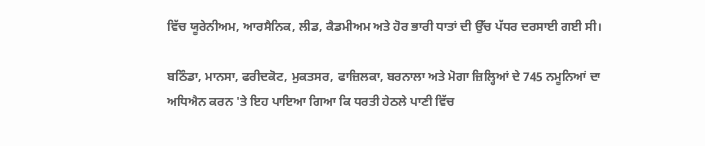ਵਿੱਚ ਯੂਰੇਨੀਅਮ, ਆਰਸੈਨਿਕ, ਲੀਡ, ਕੈਡਮੀਅਮ ਅਤੇ ਹੋਰ ਭਾਰੀ ਧਾਤਾਂ ਦੀ ਉੱਚ ਪੱਧਰ ਦਰਸਾਈ ਗਈ ਸੀ।

ਬਠਿੰਡਾ, ਮਾਨਸਾ, ਫਰੀਦਕੋਟ, ਮੁਕਤਸਰ, ਫਾਜ਼ਿਲਕਾ, ਬਰਨਾਲਾ ਅਤੇ ਮੋਗਾ ਜ਼ਿਲ੍ਹਿਆਂ ਦੇ 745 ਨਮੂਨਿਆਂ ਦਾ ਅਧਿਐਨ ਕਰਨ 'ਤੇ ਇਹ ਪਾਇਆ ਗਿਆ ਕਿ ਧਰਤੀ ਹੇਠਲੇ ਪਾਣੀ ਵਿੱਚ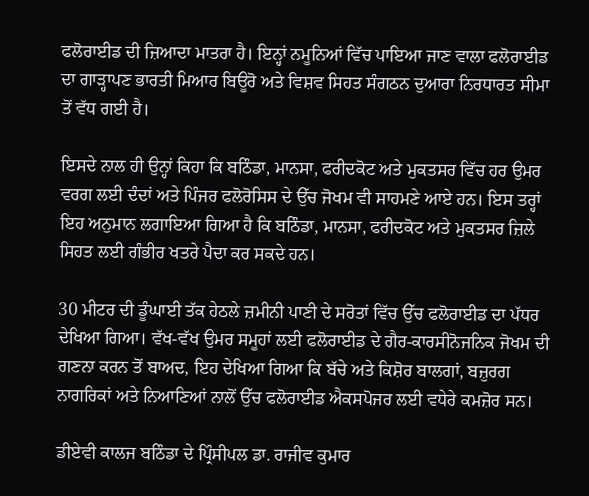ਫਲੋਰਾਈਡ ਦੀ ਜ਼ਿਆਦਾ ਮਾਤਰਾ ਹੈ। ਇਨ੍ਹਾਂ ਨਮੂਨਿਆਂ ਵਿੱਚ ਪਾਇਆ ਜਾਣ ਵਾਲਾ ਫਲੋਰਾਈਡ ਦਾ ਗਾੜ੍ਹਾਪਣ ਭਾਰਤੀ ਮਿਆਰ ਬਿਊਰੋ ਅਤੇ ਵਿਸ਼ਵ ਸਿਹਤ ਸੰਗਠਨ ਦੁਆਰਾ ਨਿਰਧਾਰਤ ਸੀਮਾ ਤੋਂ ਵੱਧ ਗਈ ਹੈ।

ਇਸਦੇ ਨਾਲ ਹੀ ਉਨ੍ਹਾਂ ਕਿਹਾ ਕਿ ਬਠਿੰਡਾ, ਮਾਨਸਾ, ਫਰੀਦਕੋਟ ਅਤੇ ਮੁਕਤਸਰ ਵਿੱਚ ਹਰ ਉਮਰ ਵਰਗ ਲਈ ਦੰਦਾਂ ਅਤੇ ਪਿੰਜਰ ਫਲੋਰੋਸਿਸ ਦੇ ਉੱਚ ਜੋਖਮ ਵੀ ਸਾਹਮਣੇ ਆਏ ਹਨ। ਇਸ ਤਰ੍ਹਾਂ ਇਹ ਅਨੁਮਾਨ ਲਗਾਇਆ ਗਿਆ ਹੈ ਕਿ ਬਠਿੰਡਾ, ਮਾਨਸਾ, ਫਰੀਦਕੋਟ ਅਤੇ ਮੁਕਤਸਰ ਜ਼ਿਲੇ ਸਿਹਤ ਲਈ ਗੰਭੀਰ ਖਤਰੇ ਪੈਦਾ ਕਰ ਸਕਦੇ ਹਨ।

30 ਮੀਟਰ ਦੀ ਡੂੰਘਾਈ ਤੱਕ ਹੇਠਲੇ ਜ਼ਮੀਨੀ ਪਾਣੀ ਦੇ ਸਰੋਤਾਂ ਵਿੱਚ ਉੱਚ ਫਲੋਰਾਈਡ ਦਾ ਪੱਧਰ ਦੇਖਿਆ ਗਿਆ। ਵੱਖ-ਵੱਖ ਉਮਰ ਸਮੂਹਾਂ ਲਈ ਫਲੋਰਾਈਡ ਦੇ ਗੈਰ-ਕਾਰਸੀਨੋਜਨਿਕ ਜੋਖਮ ਦੀ ਗਣਨਾ ਕਰਨ ਤੋਂ ਬਾਅਦ, ਇਹ ਦੇਖਿਆ ਗਿਆ ਕਿ ਬੱਚੇ ਅਤੇ ਕਿਸ਼ੋਰ ਬਾਲਗਾਂ, ਬਜ਼ੁਰਗ ਨਾਗਰਿਕਾਂ ਅਤੇ ਨਿਆਣਿਆਂ ਨਾਲੋਂ ਉੱਚ ਫਲੋਰਾਈਡ ਐਕਸਪੋਜਰ ਲਈ ਵਧੇਰੇ ਕਮਜ਼ੋਰ ਸਨ।

ਡੀਏਵੀ ਕਾਲਜ ਬਠਿੰਡਾ ਦੇ ਪ੍ਰਿੰਸੀਪਲ ਡਾ. ਰਾਜੀਵ ਕੁਮਾਰ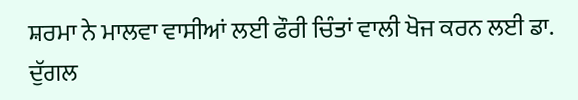ਸ਼ਰਮਾ ਨੇ ਮਾਲਵਾ ਵਾਸੀਆਂ ਲਈ ਫੌਰੀ ਚਿੰਤਾਂ ਵਾਲੀ ਖੋਜ ਕਰਨ ਲਈ ਡਾ. ਦੁੱਗਲ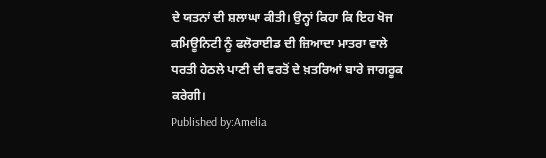ਦੇ ਯਤਨਾਂ ਦੀ ਸ਼ਲਾਘਾ ਕੀਤੀ। ਉਨ੍ਹਾਂ ਕਿਹਾ ਕਿ ਇਹ ਖੋਜ ਕਮਿਊਨਿਟੀ ਨੂੰ ਫਲੋਰਾਈਡ ਦੀ ਜ਼ਿਆਦਾ ਮਾਤਰਾ ਵਾਲੇ ਧਰਤੀ ਹੇਠਲੇ ਪਾਣੀ ਦੀ ਵਰਤੋਂ ਦੇ ਖ਼ਤਰਿਆਂ ਬਾਰੇ ਜਾਗਰੂਕ ਕਰੇਗੀ।
Published by:Amelia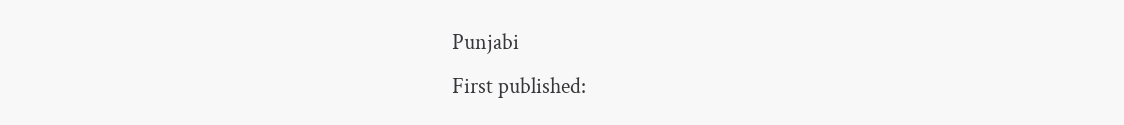Punjabi
First published: